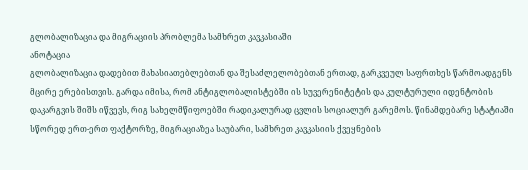გლობალიზაცია და მიგრაციის პრობლემა სამხრეთ კავკასიაში
ანოტაცია
გლობალიზაცია დადებით მახასიათებლებთან და შესაძლელობებთან ერთად, გარკვეულ საფრთხეს წარმოადგენს მცირე ერებისთვის. გარდა იმისა, რომ ანტიგლობალისტებში ის სუვერენიტეტის და კულტურული იდენტობის დაკარგვის შიშს იწვევს, რიგ სახელმწიფოებში რადიკალურად ცვლის სოციალურ გარემოს. წინამდებარე სტატიაში სწორედ ერთ-ერთ ფაქტორზე, მიგრაციაზეა საუბარი, სამხრეთ კავკასიის ქვეყნების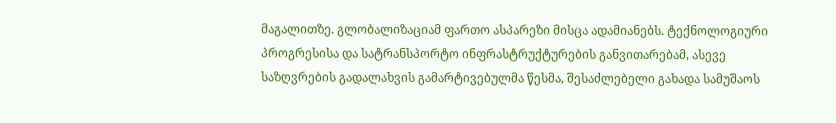მაგალითზე. გლობალიზაციამ ფართო ასპარეზი მისცა ადამიანებს. ტექნოლოგიური პროგრესისა და სატრანსპორტო ინფრასტრუქტურების განვითარებამ, ასევე საზღვრების გადალახვის გამარტივებულმა წესმა, შესაძლებელი გახადა სამუშაოს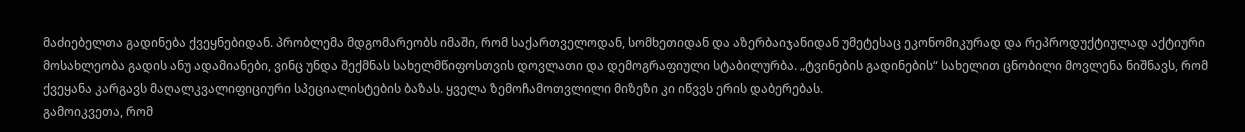მაძიებელთა გადინება ქვეყნებიდან. პრობლემა მდგომარეობს იმაში, რომ საქართველოდან, სომხეთიდან და აზერბაიჯანიდან უმეტესაც ეკონომიკურად და რეპროდუქტიულად აქტიური მოსახლეობა გადის ანუ ადამიანები, ვინც უნდა შექმნას სახელმწიფოსთვის დოვლათი და დემოგრაფიული სტაბილურბა. „ტვინების გადინების“ სახელით ცნობილი მოვლენა ნიშნავს, რომ ქვეყანა კარგავს მაღალკვალიფიციური სპეციალისტების ბაზას. ყველა ზემოჩამოთვლილი მიზეზი კი იწვვს ერის დაბერებას.
გამოიკვეთა, რომ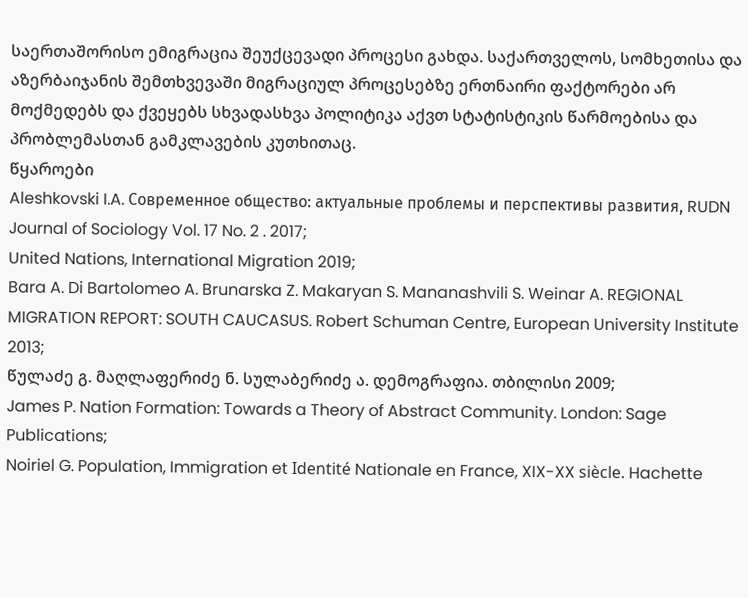საერთაშორისო ემიგრაცია შეუქცევადი პროცესი გახდა. საქართველოს, სომხეთისა და აზერბაიჯანის შემთხვევაში მიგრაციულ პროცესებზე ერთნაირი ფაქტორები არ მოქმედებს და ქვეყებს სხვადასხვა პოლიტიკა აქვთ სტატისტიკის წარმოებისა და პრობლემასთან გამკლავების კუთხითაც.
წყაროები
Aleshkovski I.A. Современное общество: актуальные проблемы и перспективы развития, RUDN Journal of Sociology Vol. 17 No. 2 . 2017;
United Nations, International Migration 2019;
Bara A. Di Bartolomeo A. Brunarska Z. Makaryan S. Mananashvili S. Weinar A. REGIONAL MIGRATION REPORT: SOUTH CAUCASUS. Robert Schuman Centre, European University Institute 2013;
წულაძე გ. მაღლაფერიძე ნ. სულაბერიძე ა. დემოგრაფია. თბილისი 2009;
James P. Nation Formation: Towards a Theory of Abstract Community. London: Sage Publications;
Noiriel G. Population, Immigration et Identité Nationale en France, XIX-XX siècle. Hachette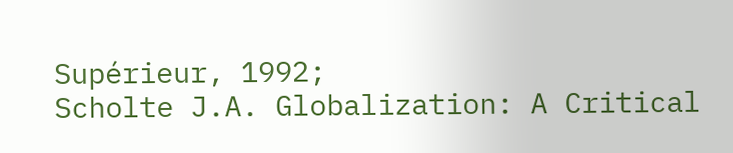Supérieur, 1992;
Scholte J.A. Globalization: A Critical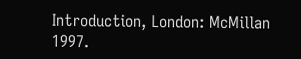Introduction, London: McMillan 1997.